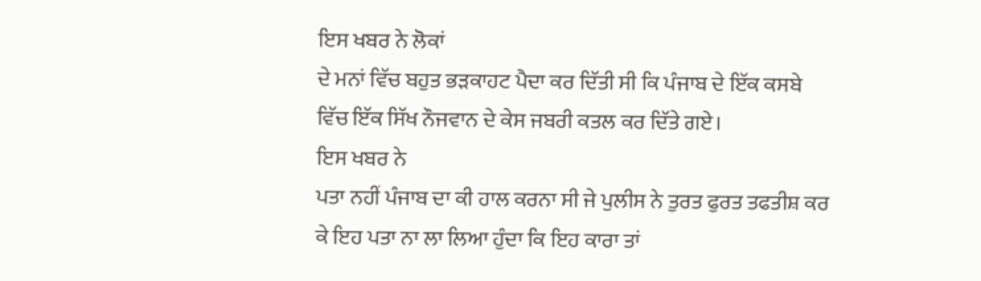ਇਸ ਖਬਰ ਨੇ ਲੋਕਾਂ
ਦੇ ਮਨਾਂ ਵਿੱਚ ਬਹੁਤ ਭੜਕਾਹਟ ਪੈਦਾ ਕਰ ਦਿੱਤੀ ਸੀ ਕਿ ਪੰਜਾਬ ਦੇ ਇੱਕ ਕਸਬੇ
ਵਿੱਚ ਇੱਕ ਸਿੱਖ ਨੌਜਵਾਨ ਦੇ ਕੇਸ ਜਬਰੀ ਕਤਲ ਕਰ ਦਿੱਤੇ ਗਏ।
ਇਸ ਖਬਰ ਨੇ
ਪਤਾ ਨਹੀਂ ਪੰਜਾਬ ਦਾ ਕੀ ਹਾਲ ਕਰਨਾ ਸੀ ਜੇ ਪੁਲੀਸ ਨੇ ਤੁਰਤ ਫੁਰਤ ਤਫਤੀਸ਼ ਕਰ
ਕੇ ਇਹ ਪਤਾ ਨਾ ਲਾ ਲਿਆ ਹੁੰਦਾ ਕਿ ਇਹ ਕਾਰਾ ਤਾਂ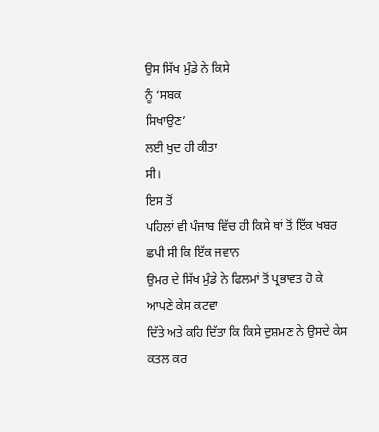ਉਸ ਸਿੱਖ ਮੁੰਡੇ ਨੇ ਕਿਸੇ
ਨੂੰ ‘ਸਬਕ
ਸਿਖਾਉਣ’
ਲਈ ਖੁਦ ਹੀ ਕੀਤਾ
ਸੀ।
ਇਸ ਤੋਂ
ਪਹਿਲਾਂ ਵੀ ਪੰਜਾਬ ਵਿੱਚ ਹੀ ਕਿਸੇ ਥਾਂ ਤੋਂ ਇੱਕ ਖਬਰ ਛਪੀ ਸੀ ਕਿ ਇੱਕ ਜਵਾਨ
ਉਮਰ ਦੇ ਸਿੱਖ ਮੁੰਡੇ ਨੇ ਫਿਲਮਾਂ ਤੋਂ ਪ੍ਰਭਾਵਤ ਹੋ ਕੇ ਆਪਣੇ ਕੇਸ ਕਟਵਾ
ਦਿੱਤੇ ਅਤੇ ਕਹਿ ਦਿੱਤਾ ਕਿ ਕਿਸੇ ਦੁਸ਼ਮਣ ਨੇ ਉਸਦੇ ਕੇਸ ਕਤਲ ਕਰ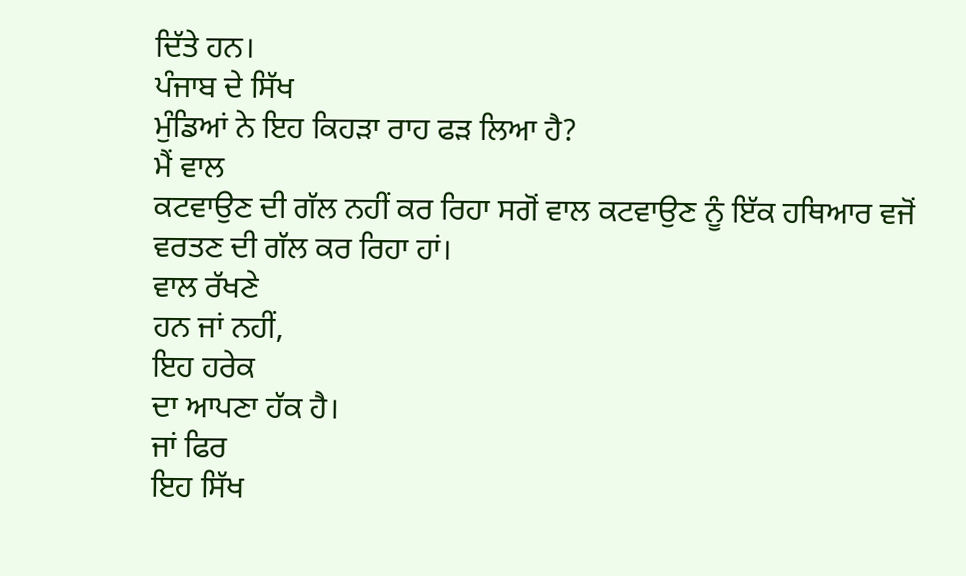ਦਿੱਤੇ ਹਨ।
ਪੰਜਾਬ ਦੇ ਸਿੱਖ
ਮੁੰਡਿਆਂ ਨੇ ਇਹ ਕਿਹੜਾ ਰਾਹ ਫੜ ਲਿਆ ਹੈ?
ਮੈਂ ਵਾਲ
ਕਟਵਾਉਣ ਦੀ ਗੱਲ ਨਹੀਂ ਕਰ ਰਿਹਾ ਸਗੋਂ ਵਾਲ ਕਟਵਾਉਣ ਨੂੰ ਇੱਕ ਹਥਿਆਰ ਵਜੋਂ
ਵਰਤਣ ਦੀ ਗੱਲ ਕਰ ਰਿਹਾ ਹਾਂ।
ਵਾਲ ਰੱਖਣੇ
ਹਨ ਜਾਂ ਨਹੀਂ,
ਇਹ ਹਰੇਕ
ਦਾ ਆਪਣਾ ਹੱਕ ਹੈ।
ਜਾਂ ਫਿਰ
ਇਹ ਸਿੱਖ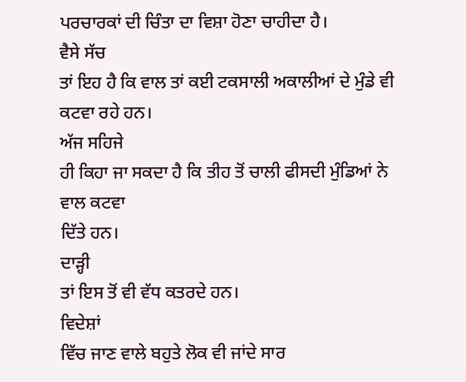ਪਰਚਾਰਕਾਂ ਦੀ ਚਿੰਤਾ ਦਾ ਵਿਸ਼ਾ ਹੋਣਾ ਚਾਹੀਦਾ ਹੈ।
ਵੈਸੇ ਸੱਚ
ਤਾਂ ਇਹ ਹੈ ਕਿ ਵਾਲ ਤਾਂ ਕਈ ਟਕਸਾਲੀ ਅਕਾਲੀਆਂ ਦੇ ਮੁੰਡੇ ਵੀ ਕਟਵਾ ਰਹੇ ਹਨ।
ਅੱਜ ਸਹਿਜੇ
ਹੀ ਕਿਹਾ ਜਾ ਸਕਦਾ ਹੈ ਕਿ ਤੀਹ ਤੋਂ ਚਾਲੀ ਫੀਸਦੀ ਮੁੰਡਿਆਂ ਨੇ ਵਾਲ ਕਟਵਾ
ਦਿੱਤੇ ਹਨ।
ਦਾੜ੍ਹੀ
ਤਾਂ ਇਸ ਤੋਂ ਵੀ ਵੱਧ ਕਤਰਦੇ ਹਨ।
ਵਿਦੇਸ਼ਾਂ
ਵਿੱਚ ਜਾਣ ਵਾਲੇ ਬਹੁਤੇ ਲੋਕ ਵੀ ਜਾਂਦੇ ਸਾਰ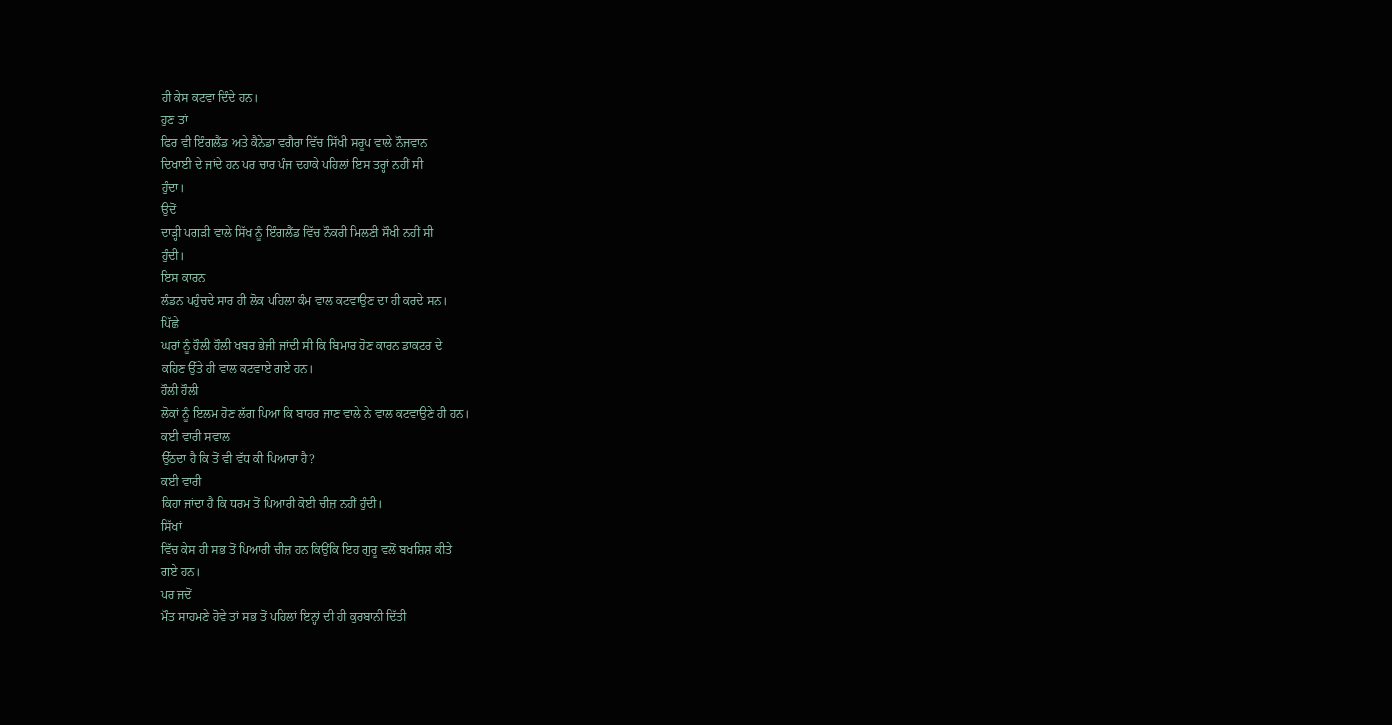ਹੀ ਕੇਸ ਕਟਵਾ ਦਿੰਦੇ ਹਨ।
ਹੁਣ ਤਾਂ
ਫਿਰ ਵੀ ਇੰਗਲੈਂਡ ਅਤੇ ਕੈਨੇਡਾ ਵਗੈਰਾ ਵਿੱਚ ਸਿੱਖੀ ਸਰੂਪ ਵਾਲੇ ਨੌਜਵਾਨ
ਦਿਖਾਈ ਦੇ ਜਾਂਦੇ ਹਨ ਪਰ ਚਾਰ ਪੰਜ ਦਹਾਕੇ ਪਹਿਲਾਂ ਇਸ ਤਰ੍ਹਾਂ ਨਹੀਂ ਸੀ
ਹੁੰਦਾ।
ਉਦੋਂ
ਦਾੜ੍ਹੀ ਪਗੜੀ ਵਾਲੇ ਸਿੱਖ ਨੂੰ ਇੰਗਲੈਂਡ ਵਿੱਚ ਨੌਕਰੀ ਮਿਲਣੀ ਸੌਖੀ ਨਹੀਂ ਸੀ
ਹੁੰਦੀ।
ਇਸ ਕਾਰਨ
ਲੰਡਨ ਪਹੁੰਚਦੇ ਸਾਰ ਹੀ ਲੋਕ ਪਹਿਲਾ ਕੰਮ ਵਾਲ ਕਟਵਾਉਣ ਦਾ ਹੀ ਕਰਦੇ ਸਨ।
ਪਿੱਛੇ
ਘਰਾਂ ਨੂੰ ਹੌਲੀ ਹੌਲੀ ਖਬਰ ਭੇਜੀ ਜਾਂਦੀ ਸੀ ਕਿ ਬਿਮਾਰ ਹੋਣ ਕਾਰਨ ਡਾਕਟਰ ਦੇ
ਕਹਿਣ ਉੱਤੇ ਹੀ ਵਾਲ ਕਟਵਾਏ ਗਏ ਹਨ।
ਹੌਲੀ ਹੌਲੀ
ਲੋਕਾਂ ਨੂੰ ਇਲਮ ਹੋਣ ਲੱਗ ਪਿਆ ਕਿ ਬਾਹਰ ਜਾਣ ਵਾਲੇ ਨੇ ਵਾਲ ਕਟਵਾਉਣੇ ਹੀ ਹਨ।
ਕਈ ਵਾਰੀ ਸਵਾਲ
ਉੱਠਦਾ ਹੈ ਕਿ ਤੋਂ ਵੀ ਵੱਧ ਕੀ ਪਿਆਰਾ ਹੈ?
ਕਈ ਵਾਰੀ
ਕਿਹਾ ਜਾਂਦਾ ਹੈ ਕਿ ਧਰਮ ਤੋਂ ਪਿਆਰੀ ਕੋਈ ਚੀਜ਼ ਨਹੀਂ ਹੁੰਦੀ।
ਸਿੱਖਾਂ
ਵਿੱਚ ਕੇਸ ਹੀ ਸਭ ਤੋਂ ਪਿਆਰੀ ਚੀਜ਼ ਹਨ ਕਿਉਂਕਿ ਇਹ ਗੁਰੂ ਵਲੋਂ ਬਖਸ਼ਿਸ਼ ਕੀਤੇ
ਗਏ ਹਨ।
ਪਰ ਜਦੋਂ
ਮੌਤ ਸਾਹਮਣੇ ਹੋਵੇ ਤਾਂ ਸਭ ਤੋਂ ਪਹਿਲਾਂ ਇਨ੍ਹਾਂ ਦੀ ਹੀ ਕੁਰਬਾਨੀ ਦਿੱਤੀ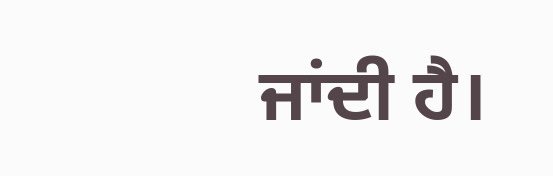ਜਾਂਦੀ ਹੈ।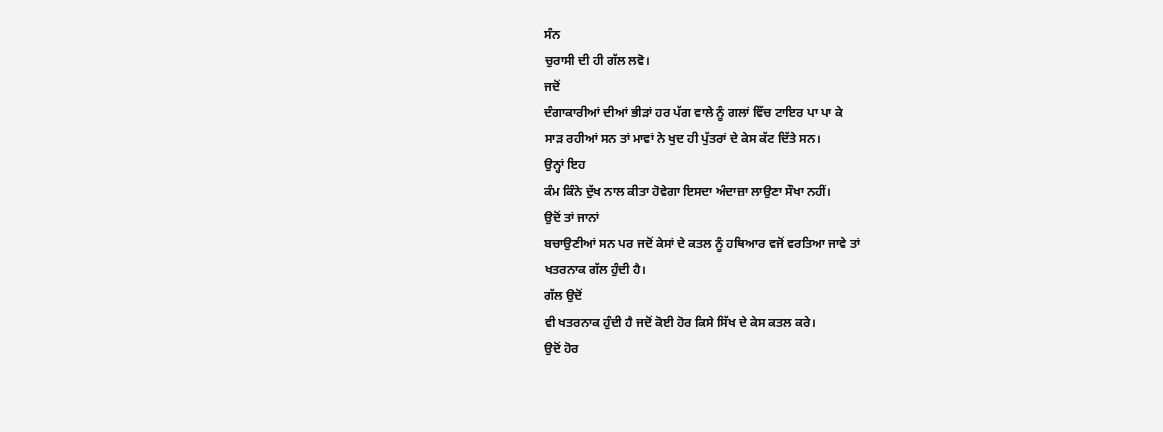ਸੰਨ
ਚੁਰਾਸੀ ਦੀ ਹੀ ਗੱਲ ਲਵੋ।
ਜਦੋਂ
ਦੰਗਾਕਾਰੀਆਂ ਦੀਆਂ ਭੀੜਾਂ ਹਰ ਪੱਗ ਵਾਲੇ ਨੂੰ ਗਲਾਂ ਵਿੱਚ ਟਾਇਰ ਪਾ ਪਾ ਕੇ
ਸਾੜ ਰਹੀਆਂ ਸਨ ਤਾਂ ਮਾਵਾਂ ਨੇ ਖੁਦ ਹੀ ਪੁੱਤਰਾਂ ਦੇ ਕੇਸ ਕੱਟ ਦਿੱਤੇ ਸਨ।
ਉਨ੍ਹਾਂ ਇਹ
ਕੰਮ ਕਿੰਨੇ ਦੁੱਖ ਨਾਲ ਕੀਤਾ ਹੋਵੇਗਾ ਇਸਦਾ ਅੰਦਾਜ਼ਾ ਲਾਉਣਾ ਸੌਖਾ ਨਹੀਂ।
ਉਦੋਂ ਤਾਂ ਜਾਨਾਂ
ਬਚਾਉਣੀਆਂ ਸਨ ਪਰ ਜਦੋਂ ਕੇਸਾਂ ਦੇ ਕਤਲ ਨੂੰ ਹਥਿਆਰ ਵਜੋਂ ਵਰਤਿਆ ਜਾਵੇ ਤਾਂ
ਖਤਰਨਾਕ ਗੱਲ ਹੁੰਦੀ ਹੈ।
ਗੱਲ ਉਦੋਂ
ਵੀ ਖਤਰਨਾਕ ਹੁੰਦੀ ਹੈ ਜਦੋਂ ਕੋਈ ਹੋਰ ਕਿਸੇ ਸਿੱਖ ਦੇ ਕੇਸ ਕਤਲ ਕਰੇ।
ਉਦੋਂ ਹੋਰ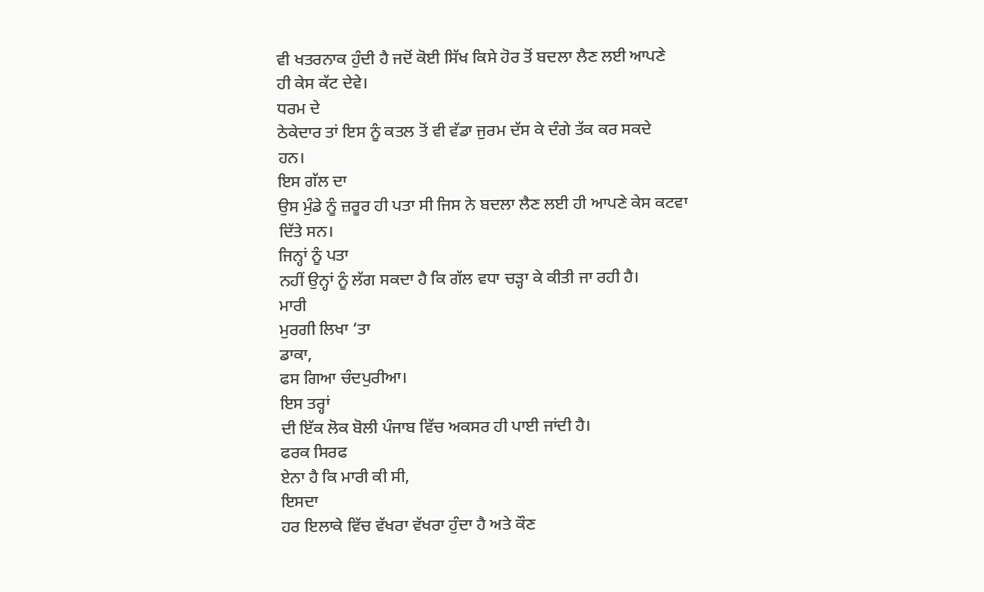ਵੀ ਖਤਰਨਾਕ ਹੁੰਦੀ ਹੈ ਜਦੋਂ ਕੋਈ ਸਿੱਖ ਕਿਸੇ ਹੋਰ ਤੋਂ ਬਦਲਾ ਲੈਣ ਲਈ ਆਪਣੇ
ਹੀ ਕੇਸ ਕੱਟ ਦੇਵੇ।
ਧਰਮ ਦੇ
ਠੇਕੇਦਾਰ ਤਾਂ ਇਸ ਨੂੰ ਕਤਲ ਤੋਂ ਵੀ ਵੱਡਾ ਜੁਰਮ ਦੱਸ ਕੇ ਦੰਗੇ ਤੱਕ ਕਰ ਸਕਦੇ
ਹਨ।
ਇਸ ਗੱਲ ਦਾ
ਉਸ ਮੁੰਡੇ ਨੂੰ ਜ਼ਰੂਰ ਹੀ ਪਤਾ ਸੀ ਜਿਸ ਨੇ ਬਦਲਾ ਲੈਣ ਲਈ ਹੀ ਆਪਣੇ ਕੇਸ ਕਟਵਾ
ਦਿੱਤੇ ਸਨ।
ਜਿਨ੍ਹਾਂ ਨੂੰ ਪਤਾ
ਨਹੀਂ ਉਨ੍ਹਾਂ ਨੂੰ ਲੱਗ ਸਕਦਾ ਹੈ ਕਿ ਗੱਲ ਵਧਾ ਚੜ੍ਹਾ ਕੇ ਕੀਤੀ ਜਾ ਰਹੀ ਹੈ।
ਮਾਰੀ
ਮੁਰਗੀ ਲਿਖਾ ‘ਤਾ
ਡਾਕਾ,
ਫਸ ਗਿਆ ਚੰਦਪੁਰੀਆ।
ਇਸ ਤਰ੍ਹਾਂ
ਦੀ ਇੱਕ ਲੋਕ ਬੋਲੀ ਪੰਜਾਬ ਵਿੱਚ ਅਕਸਰ ਹੀ ਪਾਈ ਜਾਂਦੀ ਹੈ।
ਫਰਕ ਸਿਰਫ
ਏਨਾ ਹੈ ਕਿ ਮਾਰੀ ਕੀ ਸੀ,
ਇਸਦਾ
ਹਰ ਇਲਾਕੇ ਵਿੱਚ ਵੱਖਰਾ ਵੱਖਰਾ ਹੁੰਦਾ ਹੈ ਅਤੇ ਕੌਣ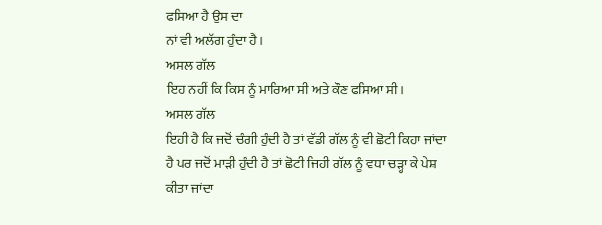ਫਸਿਆ ਹੈ ਉਸ ਦਾ
ਨਾਂ ਵੀ ਅਲੱਗ ਹੁੰਦਾ ਹੈ।
ਅਸਲ ਗੱਲ
ਇਹ ਨਹੀਂ ਕਿ ਕਿਸ ਨੂੰ ਮਾਰਿਆ ਸੀ ਅਤੇ ਕੌਣ ਫਸਿਆ ਸੀ।
ਅਸਲ ਗੱਲ
ਇਹੀ ਹੈ ਕਿ ਜਦੋਂ ਚੰਗੀ ਹੁੰਦੀ ਹੈ ਤਾਂ ਵੱਡੀ ਗੱਲ ਨੂੰ ਵੀ ਛੋਟੀ ਕਿਹਾ ਜਾਂਦਾ
ਹੈ ਪਰ ਜਦੋਂ ਮਾੜੀ ਹੁੰਦੀ ਹੈ ਤਾਂ ਛੋਟੀ ਜਿਹੀ ਗੱਲ ਨੂੰ ਵਧਾ ਚੜ੍ਹਾ ਕੇ ਪੇਸ਼
ਕੀਤਾ ਜਾਂਦਾ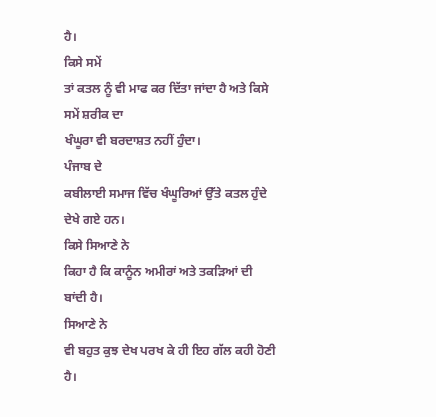ਹੈ।
ਕਿਸੇ ਸਮੇਂ
ਤਾਂ ਕਤਲ ਨੂੰ ਵੀ ਮਾਫ ਕਰ ਦਿੱਤਾ ਜਾਂਦਾ ਹੈ ਅਤੇ ਕਿਸੇ ਸਮੇਂ ਸ਼ਰੀਕ ਦਾ
ਖੰਘੂਰਾ ਵੀ ਬਰਦਾਸ਼ਤ ਨਹੀਂ ਹੁੰਦਾ।
ਪੰਜਾਬ ਦੇ
ਕਬੀਲਾਈ ਸਮਾਜ ਵਿੱਚ ਖੰਘੂਰਿਆਂ ਉੱਤੇ ਕਤਲ ਹੁੰਦੇ ਦੇਖੇ ਗਏ ਹਨ।
ਕਿਸੇ ਸਿਆਣੇ ਨੇ
ਕਿਹਾ ਹੈ ਕਿ ਕਾਨੂੰਨ ਅਮੀਰਾਂ ਅਤੇ ਤਕੜਿਆਂ ਦੀ ਬਾਂਦੀ ਹੈ।
ਸਿਆਣੇ ਨੇ
ਵੀ ਬਹੁਤ ਕੁਝ ਦੇਖ ਪਰਖ ਕੇ ਹੀ ਇਹ ਗੱਲ ਕਹੀ ਹੋਣੀ ਹੈ।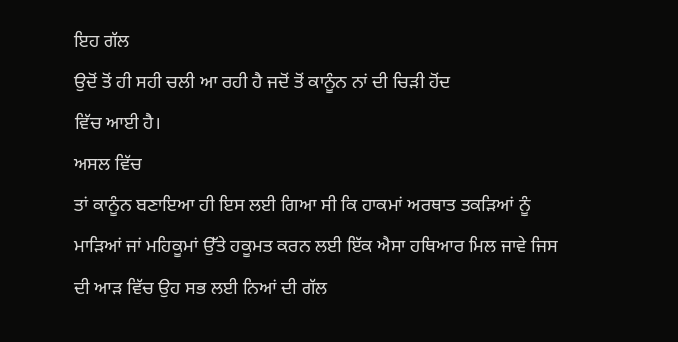ਇਹ ਗੱਲ
ਉਦੋਂ ਤੋਂ ਹੀ ਸਹੀ ਚਲੀ ਆ ਰਹੀ ਹੈ ਜਦੋਂ ਤੋਂ ਕਾਨੂੰਨ ਨਾਂ ਦੀ ਚਿੜੀ ਹੋਂਦ
ਵਿੱਚ ਆਈ ਹੈ।
ਅਸਲ ਵਿੱਚ
ਤਾਂ ਕਾਨੂੰਨ ਬਣਾਇਆ ਹੀ ਇਸ ਲਈ ਗਿਆ ਸੀ ਕਿ ਹਾਕਮਾਂ ਅਰਥਾਤ ਤਕੜਿਆਂ ਨੂੰ
ਮਾੜਿਆਂ ਜਾਂ ਮਹਿਕੂਮਾਂ ਉੱਤੇ ਹਕੂਮਤ ਕਰਨ ਲਈ ਇੱਕ ਐਸਾ ਹਥਿਆਰ ਮਿਲ ਜਾਵੇ ਜਿਸ
ਦੀ ਆੜ ਵਿੱਚ ਉਹ ਸਭ ਲਈ ਨਿਆਂ ਦੀ ਗੱਲ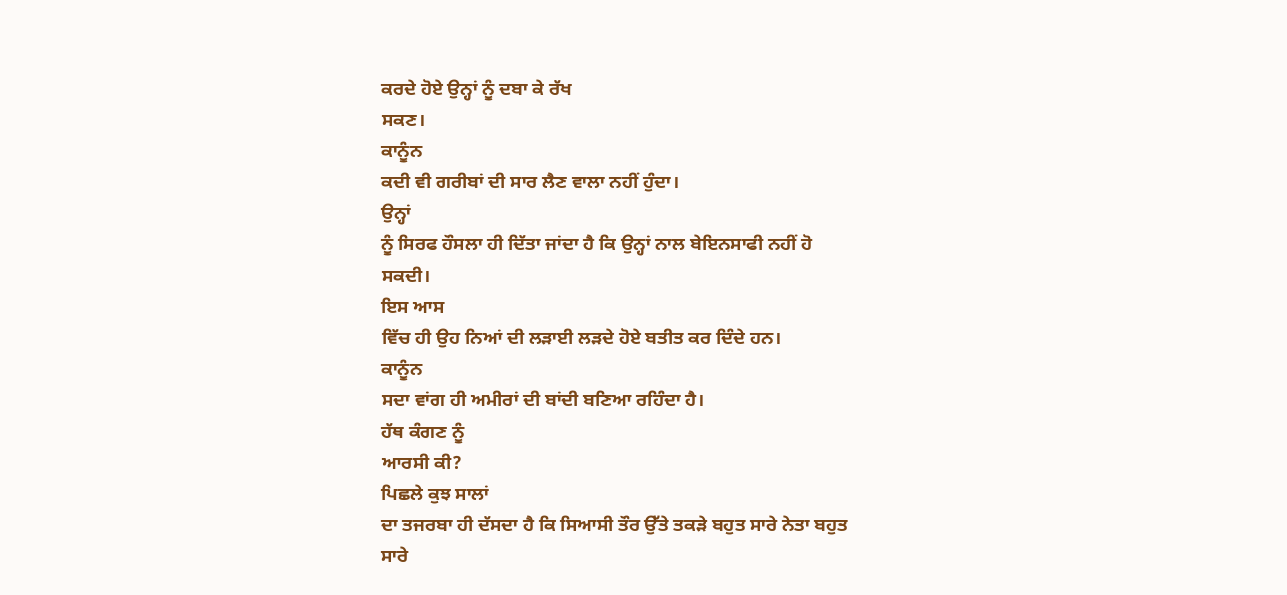ਕਰਦੇ ਹੋਏ ਉਨ੍ਹਾਂ ਨੂੰ ਦਬਾ ਕੇ ਰੱਖ
ਸਕਣ।
ਕਾਨੂੰਨ
ਕਦੀ ਵੀ ਗਰੀਬਾਂ ਦੀ ਸਾਰ ਲੈਣ ਵਾਲਾ ਨਹੀਂ ਹੁੰਦਾ।
ਉਨ੍ਹਾਂ
ਨੂੰ ਸਿਰਫ ਹੌਸਲਾ ਹੀ ਦਿੱਤਾ ਜਾਂਦਾ ਹੈ ਕਿ ਉਨ੍ਹਾਂ ਨਾਲ ਬੇਇਨਸਾਫੀ ਨਹੀਂ ਹੋ
ਸਕਦੀ।
ਇਸ ਆਸ
ਵਿੱਚ ਹੀ ਉਹ ਨਿਆਂ ਦੀ ਲੜਾਈ ਲੜਦੇ ਹੋਏ ਬਤੀਤ ਕਰ ਦਿੰਦੇ ਹਨ।
ਕਾਨੂੰਨ
ਸਦਾ ਵਾਂਗ ਹੀ ਅਮੀਰਾਂ ਦੀ ਬਾਂਦੀ ਬਣਿਆ ਰਹਿੰਦਾ ਹੈ।
ਹੱਥ ਕੰਗਣ ਨੂੰ
ਆਰਸੀ ਕੀ?
ਪਿਛਲੇ ਕੁਝ ਸਾਲਾਂ
ਦਾ ਤਜਰਬਾ ਹੀ ਦੱਸਦਾ ਹੈ ਕਿ ਸਿਆਸੀ ਤੌਰ ਉੱਤੇ ਤਕੜੇ ਬਹੁਤ ਸਾਰੇ ਨੇਤਾ ਬਹੁਤ
ਸਾਰੇ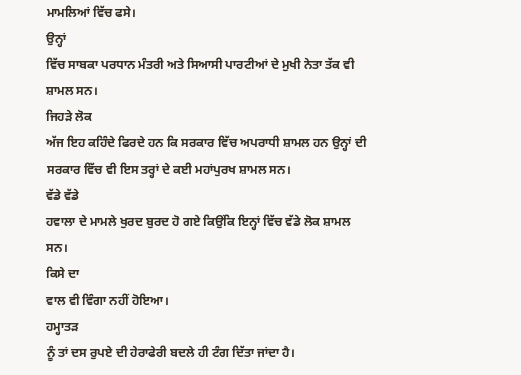ਮਾਮਲਿਆਂ ਵਿੱਚ ਫਸੇ।
ਉਨ੍ਹਾਂ
ਵਿੱਚ ਸਾਬਕਾ ਪਰਧਾਨ ਮੰਤਰੀ ਅਤੇ ਸਿਆਸੀ ਪਾਰਟੀਆਂ ਦੇ ਮੁਖੀ ਨੇਤਾ ਤੱਕ ਵੀ
ਸ਼ਾਮਲ ਸਨ।
ਜਿਹੜੇ ਲੋਕ
ਅੱਜ ਇਹ ਕਹਿੰਦੇ ਫਿਰਦੇ ਹਨ ਕਿ ਸਰਕਾਰ ਵਿੱਚ ਅਪਰਾਧੀ ਸ਼ਾਮਲ ਹਨ ਉਨ੍ਹਾਂ ਦੀ
ਸਰਕਾਰ ਵਿੱਚ ਵੀ ਇਸ ਤਰ੍ਹਾਂ ਦੇ ਕਈ ਮਹਾਂਪੁਰਖ ਸ਼ਾਮਲ ਸਨ।
ਵੱਡੇ ਵੱਡੇ
ਹਵਾਲਾ ਦੇ ਮਾਮਲੇ ਖੁਰਦ ਬੁਰਦ ਹੋ ਗਏ ਕਿਉਂਕਿ ਇਨ੍ਹਾਂ ਵਿੱਚ ਵੱਡੇ ਲੋਕ ਸ਼ਾਮਲ
ਸਨ।
ਕਿਸੇ ਦਾ
ਵਾਲ ਵੀ ਵਿੰਗਾ ਨਹੀਂ ਹੋਇਆ।
ਹਮ੍ਹਾਤੜ
ਨੂੰ ਤਾਂ ਦਸ ਰੁਪਏ ਦੀ ਹੇਰਾਫੇਰੀ ਬਦਲੇ ਹੀ ਟੰਗ ਦਿੱਤਾ ਜਾਂਦਾ ਹੈ।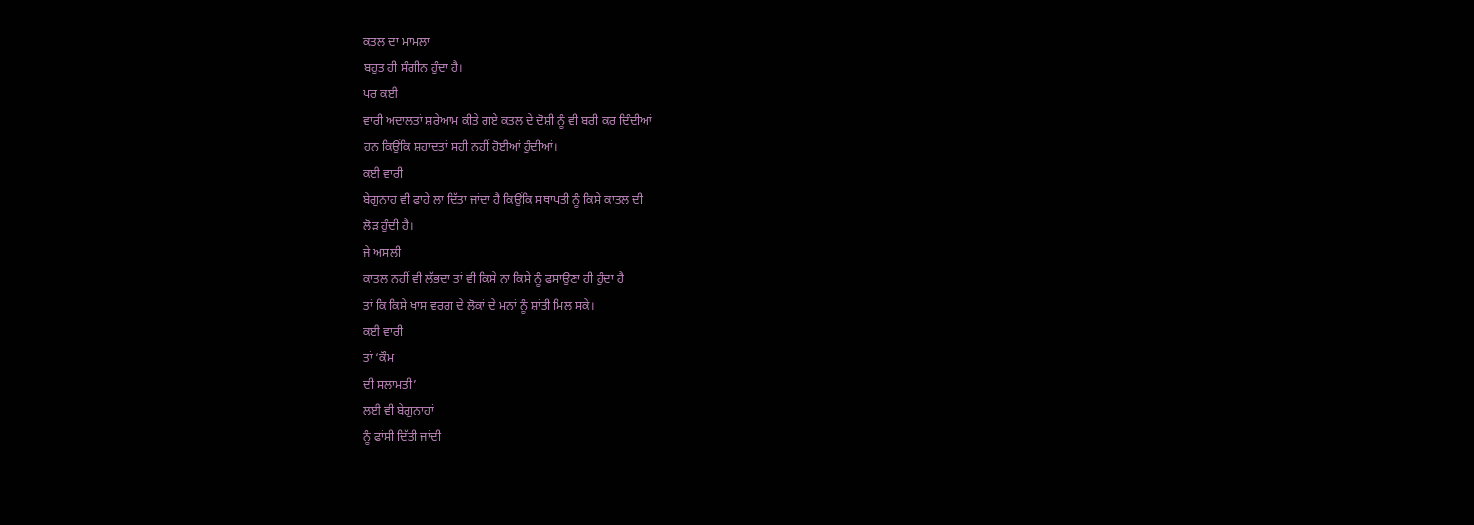ਕਤਲ ਦਾ ਮਾਮਲਾ
ਬਹੁਤ ਹੀ ਸੰਗੀਨ ਹੁੰਦਾ ਹੈ।
ਪਰ ਕਈ
ਵਾਰੀ ਅਦਾਲਤਾਂ ਸ਼ਰੇਆਮ ਕੀਤੇ ਗਏ ਕਤਲ ਦੇ ਦੋਸ਼ੀ ਨੂੰ ਵੀ ਬਰੀ ਕਰ ਦਿੰਦੀਆਂ
ਹਨ ਕਿਉਂਕਿ ਸ਼ਹਾਦਤਾਂ ਸਹੀ ਨਹੀਂ ਹੋਈਆਂ ਹੁੰਦੀਆਂ।
ਕਈ ਵਾਰੀ
ਬੇਗੁਨਾਹ ਵੀ ਫਾਹੇ ਲਾ ਦਿੱਤਾ ਜਾਂਦਾ ਹੈ ਕਿਉਂਕਿ ਸਥਾਪਤੀ ਨੂੰ ਕਿਸੇ ਕਾਤਲ ਦੀ
ਲੋੜ ਹੁੰਦੀ ਹੈ।
ਜੇ ਅਸਲੀ
ਕਾਤਲ ਨਹੀਂ ਵੀ ਲੱਭਦਾ ਤਾਂ ਵੀ ਕਿਸੇ ਨਾ ਕਿਸੇ ਨੂੰ ਫਸਾਉਣਾ ਹੀ ਹੁੰਦਾ ਹੈ
ਤਾਂ ਕਿ ਕਿਸੇ ਖਾਸ ਵਰਗ ਦੇ ਲੋਕਾਂ ਦੇ ਮਨਾਂ ਨੂੰ ਸ਼ਾਂਤੀ ਮਿਲ ਸਕੇ।
ਕਈ ਵਾਰੀ
ਤਾਂ ‘ਕੌਮ
ਦੀ ਸਲਾਮਤੀ’
ਲਈ ਵੀ ਬੇਗੁਨਾਹਾਂ
ਨੂੰ ਫਾਂਸੀ ਦਿੱਤੀ ਜਾਂਦੀ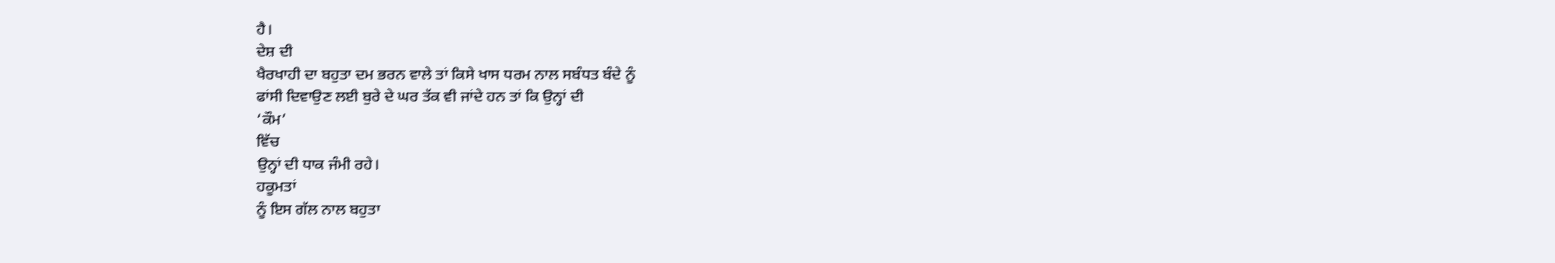ਹੈ।
ਦੇਸ਼ ਦੀ
ਖੈਰਖਾਹੀ ਦਾ ਬਹੁਤਾ ਦਮ ਭਰਨ ਵਾਲੇ ਤਾਂ ਕਿਸੇ ਖਾਸ ਧਰਮ ਨਾਲ ਸਬੰਧਤ ਬੰਦੇ ਨੂੰ
ਫਾਂਸੀ ਦਿਵਾਉਣ ਲਈ ਬੁਰੇ ਦੇ ਘਰ ਤੱਕ ਵੀ ਜਾਂਦੇ ਹਨ ਤਾਂ ਕਿ ਉਨ੍ਹਾਂ ਦੀ
‘ਕੌਮ’
ਵਿੱਚ
ਉਨ੍ਹਾਂ ਦੀ ਧਾਕ ਜੰਮੀ ਰਹੇ।
ਹਕੂਮਤਾਂ
ਨੂੰ ਇਸ ਗੱਲ ਨਾਲ ਬਹੁਤਾ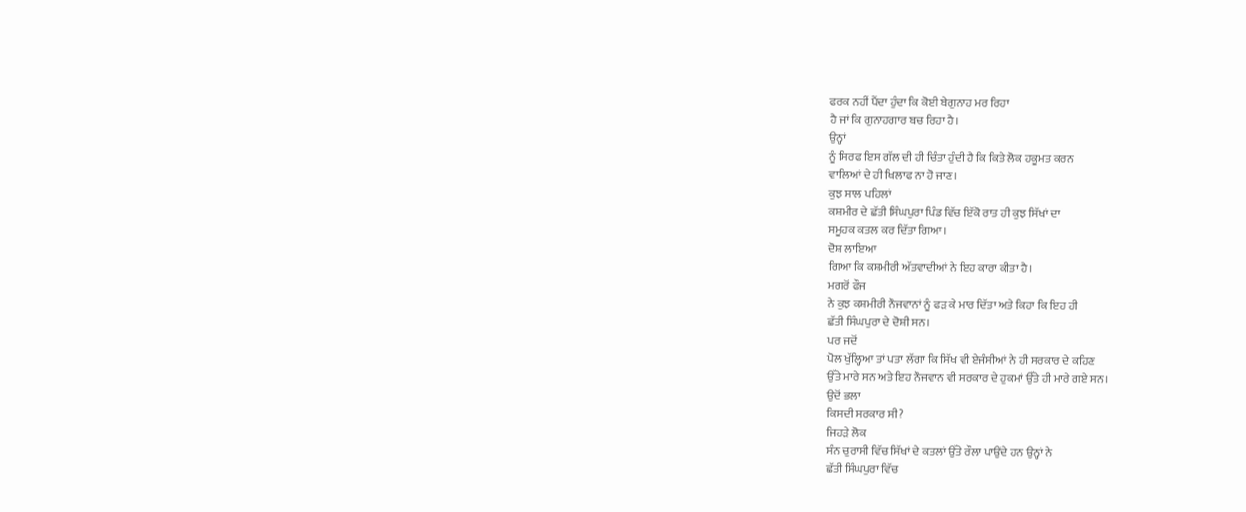ਫਰਕ ਨਹੀਂ ਪੈਂਦਾ ਹੁੰਦਾ ਕਿ ਕੋਈ ਬੇਗੁਨਾਹ ਮਰ ਰਿਹਾ
ਹੈ ਜਾਂ ਕਿ ਗੁਨਾਹਗਾਰ ਬਚ ਰਿਹਾ ਹੈ।
ਉਨ੍ਹਾਂ
ਨੂੰ ਸਿਰਫ ਇਸ ਗੱਲ ਦੀ ਹੀ ਚਿੰਤਾ ਹੁੰਦੀ ਹੈ ਕਿ ਕਿਤੇ ਲੋਕ ਹਕੂਮਤ ਕਰਨ
ਵਾਲਿਆਂ ਦੇ ਹੀ ਖਿਲਾਫ ਨਾ ਹੋ ਜਾਣ।
ਕੁਝ ਸਾਲ ਪਹਿਲਾਂ
ਕਸ਼ਮੀਰ ਦੇ ਛੱਤੀ ਸਿੰਘਪੁਰਾ ਪਿੰਡ ਵਿੱਚ ਇੱਕੋ ਰਾਤ ਹੀ ਕੁਝ ਸਿੱਖਾਂ ਦਾ
ਸਮੂਹਕ ਕਤਲ ਕਰ ਦਿੱਤਾ ਗਿਆ।
ਦੋਸ਼ ਲਾਇਆ
ਗਿਆ ਕਿ ਕਸ਼ਮੀਰੀ ਅੱਤਵਾਦੀਆਂ ਨੇ ਇਹ ਕਾਰਾ ਕੀਤਾ ਹੈ।
ਮਗਰੋਂ ਫੌਜ
ਨੇ ਕੁਝ ਕਸ਼ਮੀਰੀ ਨੌਜਵਾਨਾਂ ਨੂੰ ਫੜ ਕੇ ਮਾਰ ਦਿੱਤਾ ਅਤੇ ਕਿਹਾ ਕਿ ਇਹ ਹੀ
ਛੱਤੀ ਸਿੰਘਪੁਰਾ ਦੇ ਦੋਸ਼ੀ ਸਨ।
ਪਰ ਜਦੋਂ
ਪੋਲ ਖੁੱਲ੍ਹਿਆ ਤਾਂ ਪਤਾ ਲੱਗਾ ਕਿ ਸਿੱਖ ਵੀ ਏਜੰਸੀਆਂ ਨੇ ਹੀ ਸਰਕਾਰ ਦੇ ਕਹਿਣ
ਉੱਤੇ ਮਾਰੇ ਸਨ ਅਤੇ ਇਹ ਨੌਜਵਾਨ ਵੀ ਸਰਕਾਰ ਦੇ ਹੁਕਮਾਂ ਉੱਤੇ ਹੀ ਮਾਰੇ ਗਏ ਸਨ।
ਉਦੋਂ ਭਲਾ
ਕਿਸਦੀ ਸਰਕਾਰ ਸੀ?
ਜਿਹੜੇ ਲੋਕ
ਸੰਨ ਚੁਰਾਸੀ ਵਿੱਚ ਸਿੱਖਾਂ ਦੇ ਕਤਲਾਂ ਉੱਤੇ ਰੌਲਾ ਪਾਉਂਦੇ ਹਨ ਉਨ੍ਹਾਂ ਨੇ
ਛੱਤੀ ਸਿੰਘਪੁਰਾ ਵਿੱਚ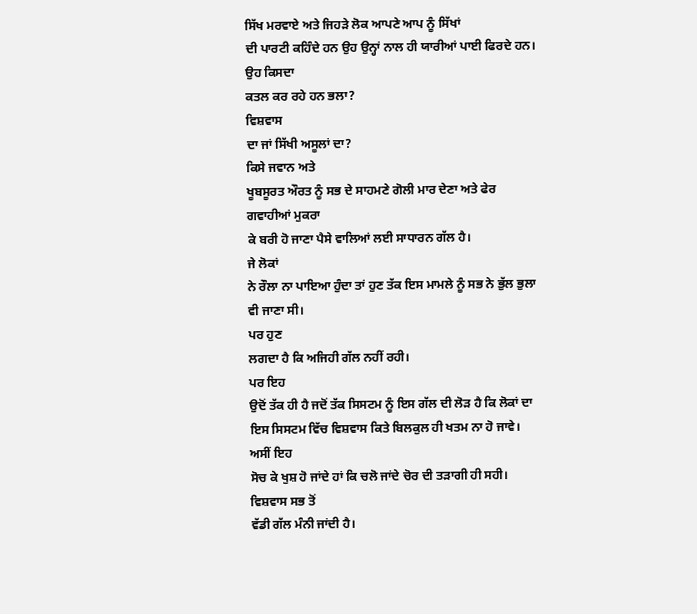ਸਿੱਖ ਮਰਵਾਏ ਅਤੇ ਜਿਹੜੇ ਲੋਕ ਆਪਣੇ ਆਪ ਨੂੰ ਸਿੱਖਾਂ
ਦੀ ਪਾਰਟੀ ਕਹਿੰਦੇ ਹਨ ਉਹ ਉਨ੍ਹਾਂ ਨਾਲ ਹੀ ਯਾਰੀਆਂ ਪਾਈ ਫਿਰਦੇ ਹਨ।
ਉਹ ਕਿਸਦਾ
ਕਤਲ ਕਰ ਰਹੇ ਹਨ ਭਲਾ?
ਵਿਸ਼ਵਾਸ
ਦਾ ਜਾਂ ਸਿੱਖੀ ਅਸੂਲਾਂ ਦਾ?
ਕਿਸੇ ਜਵਾਨ ਅਤੇ
ਖੂਬਸੂਰਤ ਔਰਤ ਨੂੰ ਸਭ ਦੇ ਸਾਹਮਣੇ ਗੋਲੀ ਮਾਰ ਦੇਣਾ ਅਤੇ ਫੇਰ ਗਵਾਹੀਆਂ ਮੁਕਰਾ
ਕੇ ਬਰੀ ਹੋ ਜਾਣਾ ਪੈਸੇ ਵਾਲਿਆਂ ਲਈ ਸਾਧਾਰਨ ਗੱਲ ਹੈ।
ਜੇ ਲੋਕਾਂ
ਨੇ ਰੌਲਾ ਨਾ ਪਾਇਆ ਹੁੰਦਾ ਤਾਂ ਹੁਣ ਤੱਕ ਇਸ ਮਾਮਲੇ ਨੂੰ ਸਭ ਨੇ ਭੁੱਲ ਭੁਲਾ
ਵੀ ਜਾਣਾ ਸੀ।
ਪਰ ਹੁਣ
ਲਗਦਾ ਹੈ ਕਿ ਅਜਿਹੀ ਗੱਲ ਨਹੀਂ ਰਹੀ।
ਪਰ ਇਹ
ਉਦੋਂ ਤੱਕ ਹੀ ਹੈ ਜਦੋਂ ਤੱਕ ਸਿਸਟਮ ਨੂੰ ਇਸ ਗੱਲ ਦੀ ਲੋੜ ਹੈ ਕਿ ਲੋਕਾਂ ਦਾ
ਇਸ ਸਿਸਟਮ ਵਿੱਚ ਵਿਸ਼ਵਾਸ ਕਿਤੇ ਬਿਲਕੁਲ ਹੀ ਖਤਮ ਨਾ ਹੋ ਜਾਵੇ।
ਅਸੀਂ ਇਹ
ਸੋਚ ਕੇ ਖੁਸ਼ ਹੋ ਜਾਂਦੇ ਹਾਂ ਕਿ ਚਲੋ ਜਾਂਦੇ ਚੋਰ ਦੀ ਤੜਾਗੀ ਹੀ ਸਹੀ।
ਵਿਸ਼ਵਾਸ ਸਭ ਤੋਂ
ਵੱਡੀ ਗੱਲ ਮੰਨੀ ਜਾਂਦੀ ਹੈ।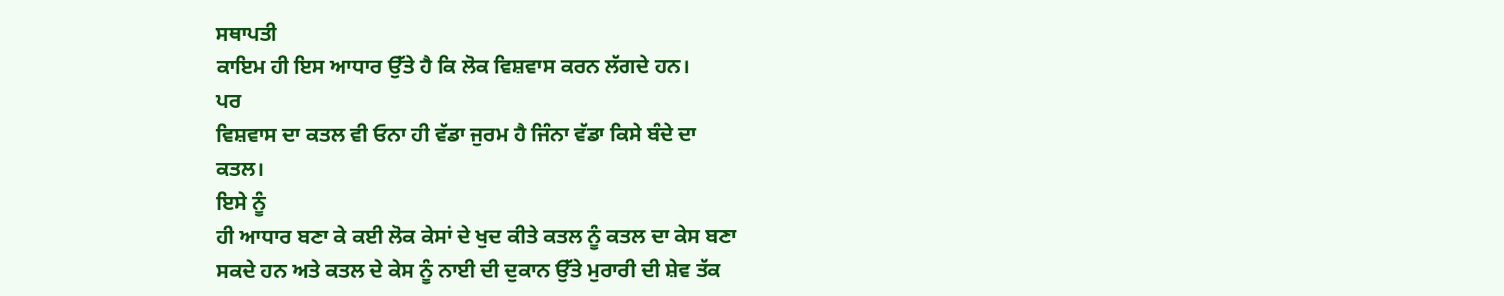ਸਥਾਪਤੀ
ਕਾਇਮ ਹੀ ਇਸ ਆਧਾਰ ਉੱਤੇ ਹੈ ਕਿ ਲੋਕ ਵਿਸ਼ਵਾਸ ਕਰਨ ਲੱਗਦੇ ਹਨ।
ਪਰ
ਵਿਸ਼ਵਾਸ ਦਾ ਕਤਲ ਵੀ ਓਨਾ ਹੀ ਵੱਡਾ ਜੁਰਮ ਹੈ ਜਿੰਨਾ ਵੱਡਾ ਕਿਸੇ ਬੰਦੇ ਦਾ
ਕਤਲ।
ਇਸੇ ਨੂੰ
ਹੀ ਆਧਾਰ ਬਣਾ ਕੇ ਕਈ ਲੋਕ ਕੇਸਾਂ ਦੇ ਖੁਦ ਕੀਤੇ ਕਤਲ ਨੂੰ ਕਤਲ ਦਾ ਕੇਸ ਬਣਾ
ਸਕਦੇ ਹਨ ਅਤੇ ਕਤਲ ਦੇ ਕੇਸ ਨੂੰ ਨਾਈ ਦੀ ਦੁਕਾਨ ਉੱਤੇ ਮੁਰਾਰੀ ਦੀ ਸ਼ੇਵ ਤੱਕ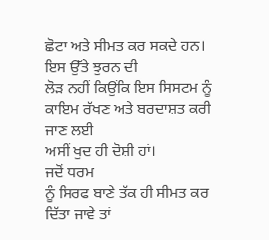ਛੋਟਾ ਅਤੇ ਸੀਮਤ ਕਰ ਸਕਦੇ ਹਨ।
ਇਸ ਉੱਤੇ ਝੁਰਨ ਦੀ
ਲੋੜ ਨਹੀਂ ਕਿਉਂਕਿ ਇਸ ਸਿਸਟਮ ਨੂੰ ਕਾਇਮ ਰੱਖਣ ਅਤੇ ਬਰਦਾਸ਼ਤ ਕਰੀ ਜਾਣ ਲਈ
ਅਸੀਂ ਖੁਦ ਹੀ ਦੋਸ਼ੀ ਹਾਂ।
ਜਦੋਂ ਧਰਮ
ਨੂੰ ਸਿਰਫ ਬਾਣੇ ਤੱਕ ਹੀ ਸੀਮਤ ਕਰ ਦਿੱਤਾ ਜਾਵੇ ਤਾਂ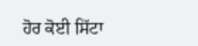ਹੋਰ ਕੋਈ ਸਿੱਟਾ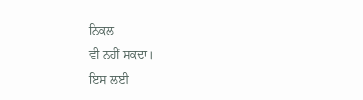ਨਿਕਲ
ਵੀ ਨਹੀਂ ਸਕਦਾ।
ਇਸ ਲਈ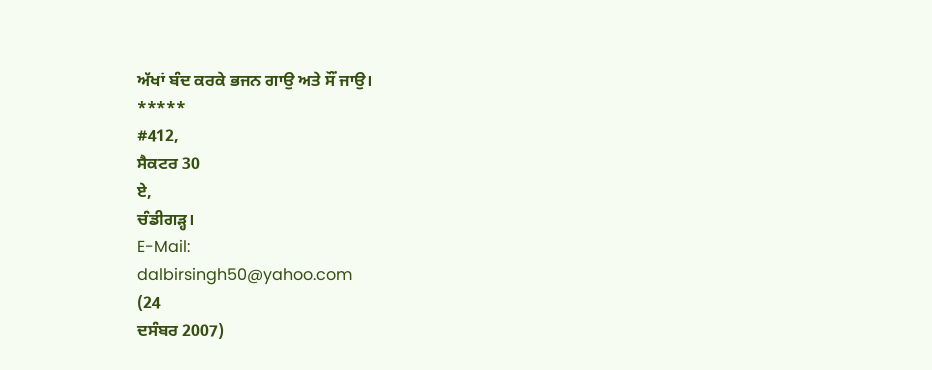ਅੱਖਾਂ ਬੰਦ ਕਰਕੇ ਭਜਨ ਗਾਉ ਅਤੇ ਸੌਂ ਜਾਉ।
*****
#412,
ਸੈਕਟਰ 30
ਏ,
ਚੰਡੀਗੜ੍ਹ।
E-Mail:
dalbirsingh50@yahoo.com
(24
ਦਸੰਬਰ 2007)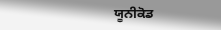ਯੂਨੀਕੋਡ